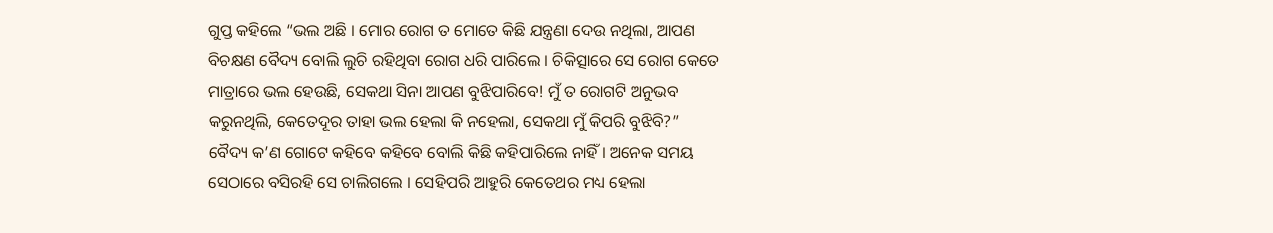ଗୁପ୍ତ କହିଲେ “ଭଲ ଅଛି । ମୋର ରୋଗ ତ ମୋତେ କିଛି ଯନ୍ତ୍ରଣା ଦେଉ ନଥିଲା, ଆପଣ ବିଚକ୍ଷଣ ବୈଦ୍ୟ ବୋଲି ଲୁଚି ରହିଥିବା ରୋଗ ଧରି ପାରିଲେ । ଚିକିତ୍ସାରେ ସେ ରୋଗ କେତେ ମାତ୍ରାରେ ଭଲ ହେଉଛି, ସେକଥା ସିନା ଆପଣ ବୁଝିପାରିବେ! ମୁଁ ତ ରୋଗଟି ଅନୁଭବ କରୁନଥିଲି, କେତେଦୂର ତାହା ଭଲ ହେଲା କି ନହେଲା, ସେକଥା ମୁଁ କିପରି ବୁଝିବି?”
ବୈଦ୍ୟ କ’ଣ ଗୋଟେ କହିବେ କହିବେ ବୋଲି କିଛି କହିପାରିଲେ ନାହିଁ । ଅନେକ ସମୟ ସେଠାରେ ବସିରହି ସେ ଚାଲିଗଲେ । ସେହିପରି ଆହୁରି କେତେଥର ମଧ୍ୟ ହେଲା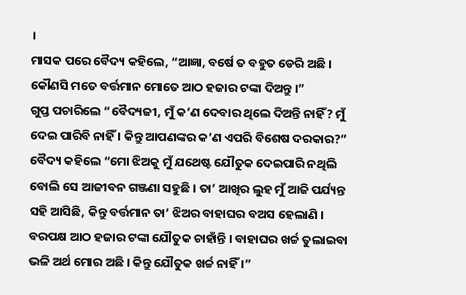।
ମାସକ ପରେ ବୈଦ୍ୟ କହିଲେ, “ଆଜ୍ଞା, ବର୍ଷେ ତ ବହୁତ ଡେରି ଅଛି । କୌଣସି ମତେ ବର୍ତ୍ତମାନ ମୋତେ ଆଠ ହଜାର ଟଙ୍କା ଦିଅନ୍ତୁ ।”
ଗୁପ୍ତ ପଚାରିଲେ “ବୈଦ୍ୟଜୀ, ମୁଁ କ’ଣ ଦେବାର ଥିଲେ ଦିଅନ୍ତି ନାହିଁ? ମୁଁ ଦେଇ ପାରିବି ନାହିଁ । କିନ୍ତୁ ଆପଣଙ୍କର କ’ଣ ଏପରି ବିଶେଷ ଦରକାର?”
ବୈଦ୍ୟ କହିଲେ “ମୋ ଝିଅକୁ ମୁଁ ଯଥେଷ୍ଟ ଯୌତୁକ ଦେଇପାରି ନଥିଲି ବୋଲି ସେ ଆଜୀବନ ଗଞ୍ଜଣା ସହୁଛି । ତା’ ଆଖିର ଲୁହ ମୁଁ ଆଜି ପର୍ଯ୍ୟନ୍ତ ସହି ଆସିଛି, କିନ୍ତୁ ବର୍ତ୍ତମାନ ତା’ ଝିଅର ବାହାଘର ବଅସ ହେଲାଣି । ବରପକ୍ଷ ଆଠ ହଜାର ଟଙ୍କା ଯୌତୁକ ଚାହାଁନ୍ତି । ବାହାଘର ଖର୍ଚ୍ଚ ତୁଲାଇବା ଭଳି ଅର୍ଥ ମୋର ଅଛି । କିନ୍ତୁ ଯୌତୁକ ଖର୍ଚ୍ଚ ନାହିଁ ।”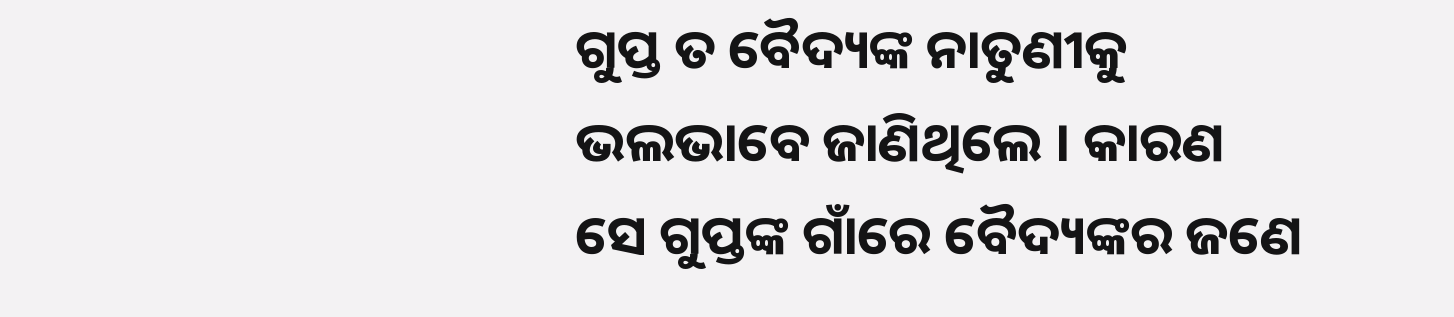ଗୁପ୍ତ ତ ବୈଦ୍ୟଙ୍କ ନାତୁଣୀକୁ ଭଲଭାବେ ଜାଣିଥିଲେ । କାରଣ ସେ ଗୁପ୍ତଙ୍କ ଗାଁରେ ବୈଦ୍ୟଙ୍କର ଜଣେ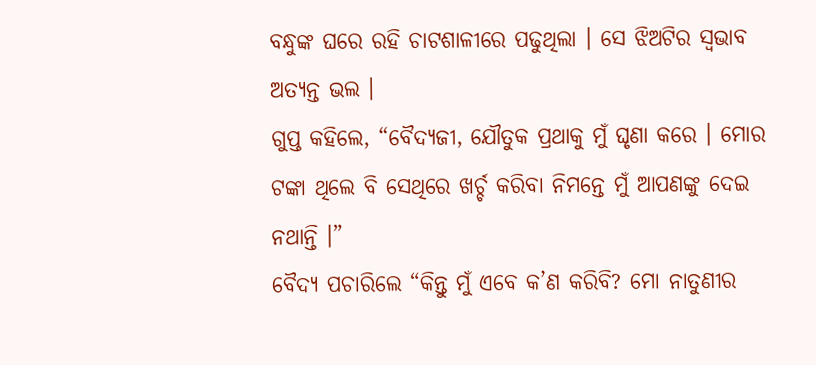ବନ୍ଧୁଙ୍କ ଘରେ ରହି ଚାଟଶାଳୀରେ ପଢୁଥିଲା । ସେ ଝିଅଟିର ସ୍ୱଭାବ ଅତ୍ୟନ୍ତ ଭଲ ।
ଗୁପ୍ତ କହିଲେ, “ବୈଦ୍ୟଜୀ, ଯୌତୁକ ପ୍ରଥାକୁ ମୁଁ ଘୃଣା କରେ । ମୋର ଟଙ୍କା ଥିଲେ ବି ସେଥିରେ ଖର୍ଚ୍ଚ କରିବା ନିମନ୍ତେ ମୁଁ ଆପଣଙ୍କୁ ଦେଇ ନଥାନ୍ତି ।”
ବୈଦ୍ୟ ପଚାରିଲେ “କିନ୍ତୁ ମୁଁ ଏବେ କ’ଣ କରିବି? ମୋ ନାତୁଣୀର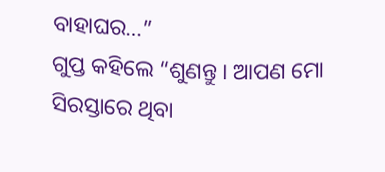ବାହାଘର…”
ଗୁପ୍ତ କହିଲେ “ଶୁଣନ୍ତୁ । ଆପଣ ମୋ ସିରସ୍ତାରେ ଥିବା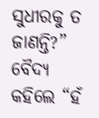ସୁଧୀରକୁ ତ ଜାଣନ୍ତି?”
ବୈଦ୍ୟ କହିଲେ “ହଁ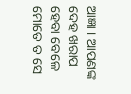ଆଜ୍ଞା । ଆପଣଙ୍କ ଦେହ ଖରାପ ହେବା ବେଳେ ମୋତେ ତ ସେ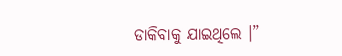ଡାକିବାକୁ ଯାଇଥିଲେ ।”